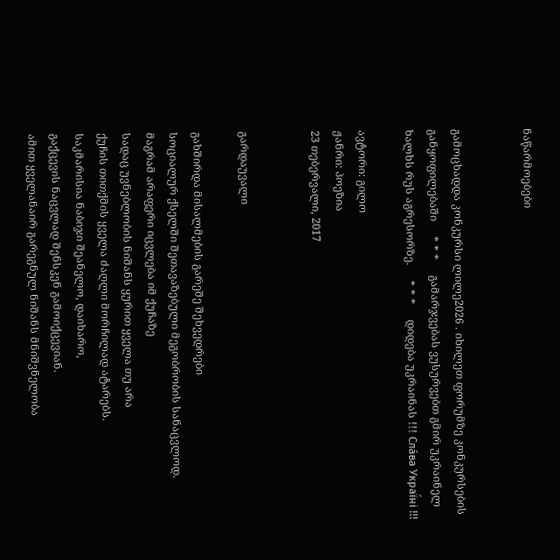ნაწარმოებები


გამოცხადდა კონკურსი ლილე2026 . იხილეთ ფორუმზე კონკურსების განყოფილებაში     * * *     გამარჯვებას ვუსურვებთ გმირ უკრაინელ ხალხს რუს აგრესორზე.     * * *     დიდება უკრაინას !!! Сла́ва Украї́ні !!!

ავტორი: გილო
ჟანრი: პოეზია
23 თებერვალი, 2017


გარდაუვალი

გახშირდა მისალმების გარეშე შეხვედრები
სოციალურ ქსელში შეთავაზებული მეგობრობის სანაცვლოდ.
მაგრამ არაფერი იცვლება იმ ქუჩაზე
სადაც უვნებლობის ნიშანს ყურით ყველა თუ არა
ქუჩის თითქმის ყველა ძაღლი მორჩილად ატარებს.
საკმარისია ნაბიჯი შეანელო, დაიხარო,
გაქცევის ნაცვლად შენსკენ გამოიქცევიან.
ამით ყველანაირ გარეგნულ ნიშანს მნიშვნელობა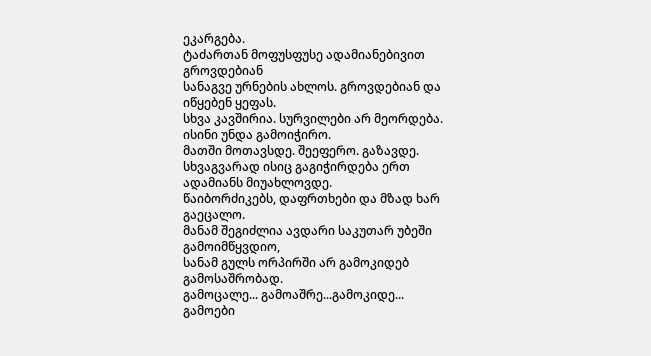ეკარგება.
ტაძართან მოფუსფუსე ადამიანებივით გროვდებიან
სანაგვე ურნების ახლოს. გროვდებიან და იწყებენ ყეფას.
სხვა კავშირია. სურვილები არ მეორდება. ისინი უნდა გამოიჭირო.
მათში მოთავსდე. შეეფერო. გაზავდე.
სხვაგვარად ისიც გაგიჭირდება ერთ ადამიანს მიუახლოვდე.
წაიბორძიკებს, დაფრთხები და მზად ხარ გაეცალო.
მანამ შეგიძლია ავდარი საკუთარ უბეში გამოიმწყვდიო,
სანამ გულს ორპირში არ გამოკიდებ გამოსაშრობად.
გამოცალე... გამოაშრე...გამოკიდე...
გამოები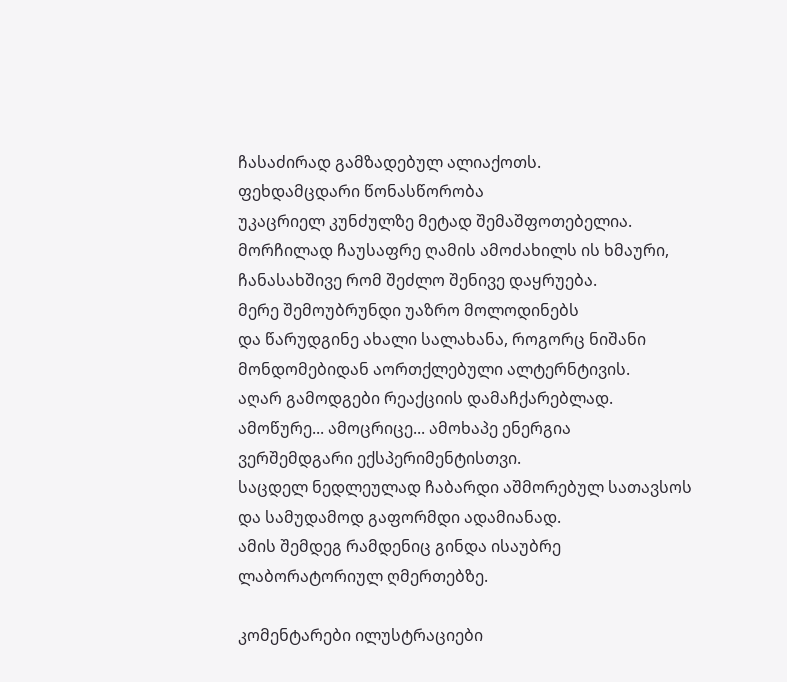ჩასაძირად გამზადებულ ალიაქოთს.
ფეხდამცდარი წონასწორობა
უკაცრიელ კუნძულზე მეტად შემაშფოთებელია.
მორჩილად ჩაუსაფრე ღამის ამოძახილს ის ხმაური,
ჩანასახშივე რომ შეძლო შენივე დაყრუება.
მერე შემოუბრუნდი უაზრო მოლოდინებს
და წარუდგინე ახალი სალახანა, როგორც ნიშანი
მონდომებიდან აორთქლებული ალტერნტივის.
აღარ გამოდგები რეაქციის დამაჩქარებლად.
ამოწურე... ამოცრიცე... ამოხაპე ენერგია
ვერშემდგარი ექსპერიმენტისთვი.
საცდელ ნედლეულად ჩაბარდი აშმორებულ სათავსოს
და სამუდამოდ გაფორმდი ადამიანად.
ამის შემდეგ რამდენიც გინდა ისაუბრე
ლაბორატორიულ ღმერთებზე.

კომენტარები ილუსტრაციები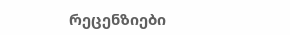რეცენზიები